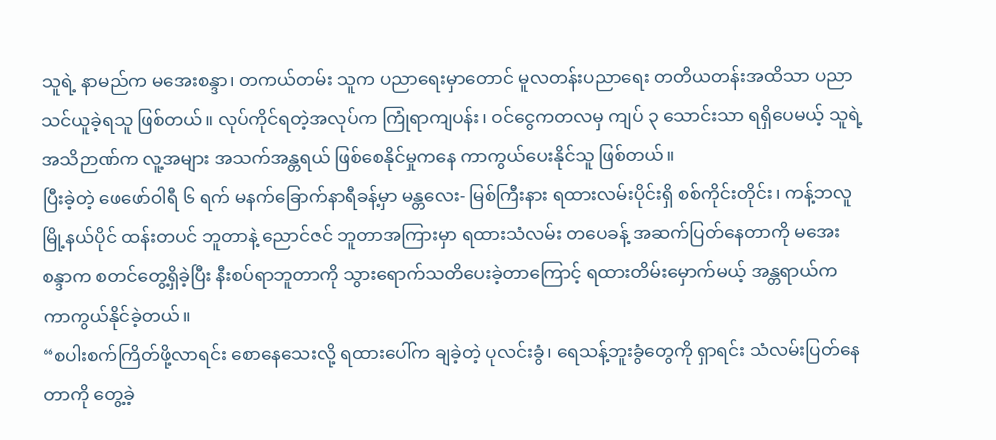သူရဲ့ နာမည်က မအေးစန္ဒာ၊ တကယ်တမ်း သူက ပညာရေးမှာတောင် မူလတန်းပညာရေး တတိယတန်းအထိသာ ပညာသင်ယူခဲ့ရသူ ဖြစ်တယ်။ လုပ်ကိုင်ရတဲ့အလုပ်က ကြုံရာကျပန်း၊ ဝင်ငွေကတလမှ ကျပ် ၃ သောင်းသာ ရရှိပေမယ့် သူရဲ့အသိဉာဏ်က လူ့အများ အသက်အန္တရယ် ဖြစ်စေနိုင်မှုကနေ ကာကွယ်ပေးနိုင်သူ ဖြစ်တယ်။
ပြီးခဲ့တဲ့ ဖေဖော်ဝါရီ ၆ ရက် မနက်ခြောက်နာရီခန့်မှာ မန္တလေး- မြစ်ကြီးနား ရထားလမ်းပိုင်းရှိ စစ်ကိုင်းတိုင်း၊ ကန့်ဘလူမြို့နယ်ပိုင် ထန်းတပင် ဘူတာနဲ့ ညောင်ဇင် ဘူတာအကြားမှာ ရထားသံလမ်း တပေခန့် အဆက်ပြတ်နေတာကို မအေးစန္ဒာက စတင်တွေ့ရှိခဲ့ပြီး နီးစပ်ရာဘူတာကို သွားရောက်သတိပေးခဲ့တာကြောင့် ရထားတိမ်းမှောက်မယ့် အန္တရာယ်က ကာကွယ်နိုင်ခဲ့တယ်။
“စပါးစက်ကြိတ်ဖို့လာရင်း စောနေသေးလို့ ရထားပေါ်က ချခဲ့တဲ့ ပုလင်းခွံ၊ ရေသန့်ဘူးခွံတွေကို ရှာရင်း သံလမ်းပြတ်နေတာကို တွေ့ခဲ့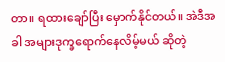တာ။ ရထားချော်ပြီး မှောက်နိုင်တယ်။ အဲဒီအခါ အများဒုက္ခရောက်နေလိမ့်မယ် ဆိုတဲ့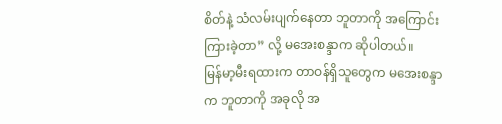စိတ်နဲ့ သံလမ်းပျက်နေတာ ဘူတာကို အကြောင်းကြားခဲ့တာ” လို့ မအေးစန္ဒာက ဆိုပါတယ်။
မြန်မာ့မီးရထားက တာဝန်ရှိသူတွေက မအေးစန္ဒာက ဘူတာကို အခုလို အ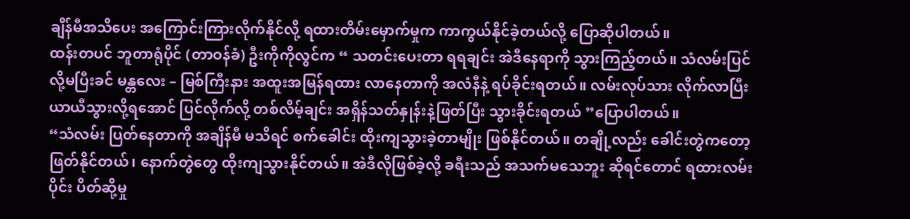ချိန်မီအသိပေး အကြောင်းကြားလိုက်နိုင်လို့ ရထားတိမ်းမှောက်မှုက ကာကွယ်နိုင်ခဲ့တယ်လို့ ပြောဆိုပါတယ်။
ထန်းတပင် ဘူတာရုံပိုင် (တာဝန်ခံ) ဦးကိုကိုလွင်က “ သတင်းပေးတာ ရရချင်း အဲဒီနေရာကို သွားကြည့်တယ်။ သံလမ်းပြင်လို့မပြီးခင် မန္တလေး – မြစ်ကြီးနား အထူးအမြန်ရထား လာနေတာကို အလံနီနဲ့ ရပ်ခိုင်းရတယ်။ လမ်းလုပ်သား လိုက်လာပြီး ယာယီသွားလို့ရအောင် ပြင်လိုက်လို့ တစ်လိမ့်ချင်း အရှိန်သတ်နှုန်းနဲ့ဖြတ်ပြီး သွားခိုင်းရတယ် ”ပြောပါတယ်။
“သံလမ်း ပြတ်နေတာကို အချိန်မီ မသိရင် စက်ခေါင်း ထိုးကျသွားခဲ့တာမျိုး ဖြစ်နိုင်တယ်။ တချို့လည်း ခေါင်းတွဲကတော့ ဖြတ်နိုင်တယ်၊ နောက်တွဲတွေ ထိုးကျသွားနိုင်တယ်။ အဲဒီလိုဖြစ်ခဲ့လို့ ခရီးသည် အသက်မသေဘူး ဆိုရင်တောင် ရထားလမ်းပိုင်း ပိတ်ဆို့မှု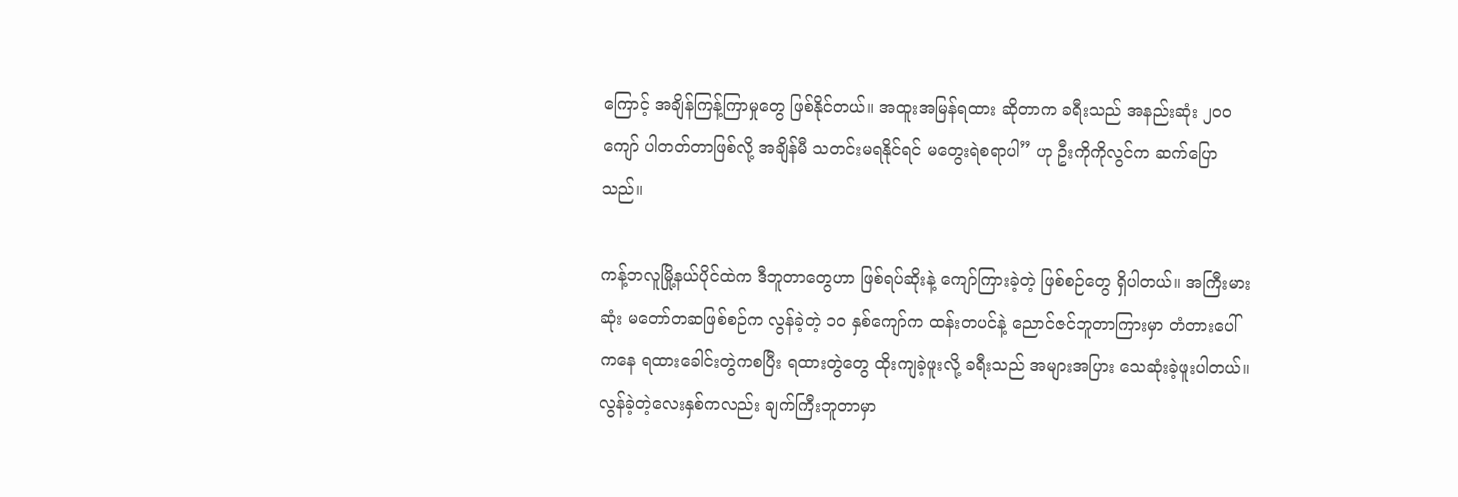ကြောင့် အချိန်ကြန့်ကြာမှုတွေ ဖြစ်နိုင်တယ်။ အထူးအမြန်ရထား ဆိုတာက ခရီးသည် အနည်းဆုံး ၂၀၀ ကျော် ပါတတ်တာဖြစ်လို့ အချိန်မီ သတင်းမရနိုင်ရင် မတွေးရဲစရာပါ” ဟု ဦးကိုကိုလွင်က ဆက်ပြောသည်။

ကန့်ဘလူမြို့နယ်ပိုင်ထဲက ဒီဘူတာတွေဟာ ဖြစ်ရပ်ဆိုးနဲ့ ကျော်ကြားခဲ့တဲ့ ဖြစ်စဉ်တွေ ရှိပါတယ်။ အကြီးမားဆုံး မတော်တဆဖြစ်စဉ်က လွန်ခဲ့တဲ့ ၁၀ နှစ်ကျော်က ထန်းတပင်နဲ့ ညောင်ဇင်ဘူတာကြားမှာ တံတားပေါ်ကနေ ရထားခေါင်းတွဲကစပြီး ရထားတွဲတွေ ထိုးကျခဲ့ဖူးလို့ ခရီးသည် အများအပြား သေဆုံးခဲ့ဖူးပါတယ်။
လွန်ခဲ့တဲ့လေးနှစ်ကလည်း ချက်ကြီးဘူတာမှာ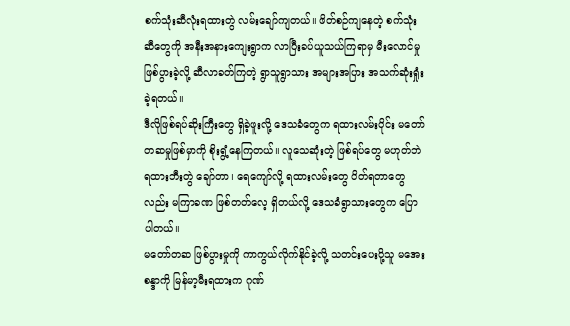စက်သုံးဆီလုံးရထားတွဲ လမ်းချော်ကျတယ်။ ဖိတ်စဉ်ကျနေတဲ့ စက်သုံးဆီတွေကို အနီးအနားကျေးရွာက လာပြီးခပ်ယူသယ်ကြရာမှ မီးလောင်မှု ဖြစ်ပွားခဲ့လို့ ဆီလာခတ်ကြတဲ့ ရွာသူရွာသား အများအပြား အသက်ဆုံးရှုံးခဲ့ရတယ်။
ဒီလိုဖြစ်ရပ်ဆိုးကြီးတွေ ရှိခဲ့ဖူးလို့ ဒေသခံတွေက ရထားလမ်းပိုင်း မတော်တဆမှုဖြစ်မှာကို စိုးရွံ့နေကြတယ်။ လူသေဆုံးတဲ့ ဖြစ်ရပ်တွေ မဟုတ်ဘဲ ရထားဘီးတွဲ ချော်တာ၊ ရေကျော်လို့ ရထားလမ်းတွေ ပိတ်ရတာတွေလည်း မကြာခဏ ဖြစ်တတ်လေ့ ရှိတယ်လို့ ဒေသခံရွာသားတွေက ပြောပါတယ်။
မတော်တဆ ဖြစ်ပွားမှုကို ကာကွယ်လိုက်နိုင်ခဲ့လို့ သတင်းပေးပို့သူ မအေးစန္ဒာကို မြန်မာ့မီးရထားက ဂုဏ်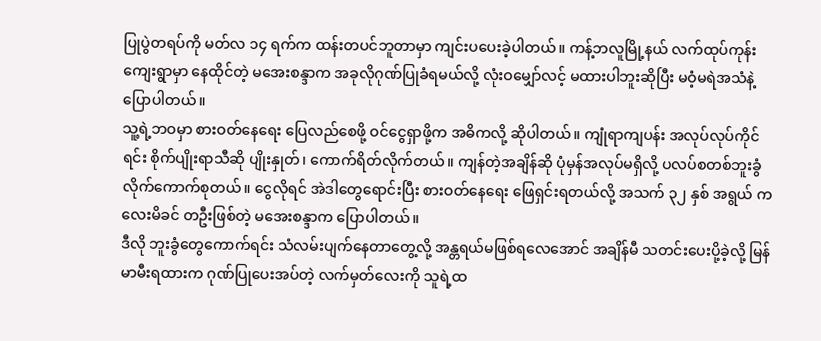ပြုပွဲတရပ်ကို မတ်လ ၁၄ ရက်က ထန်းတပင်ဘူတာမှာ ကျင်းပပေးခဲ့ပါတယ်။ ကန့်ဘလူမြို့နယ် လက်ထုပ်ကုန်း ကျေးရွာမှာ နေထိုင်တဲ့ မအေးစန္ဒာက အခုလိုဂုဏ်ပြုခံရမယ်လို့ လုံးဝမျှော်လင့် မထားပါဘူးဆိုပြီး မဝံ့မရဲအသံနဲ့ ပြောပါတယ်။
သူ့ရဲ့ဘဝမှာ စားဝတ်နေရေး ပြေလည်စေဖို့ ဝင်ငွေရှာဖို့က အဓိကလို့ ဆိုပါတယ်။ ကျုံရာကျပန်း အလုပ်လုပ်ကိုင်ရင်း စိုက်ပျိုးရာသီဆို ပျိုးနှုတ်၊ ကောက်ရိတ်လိုက်တယ်။ ကျန်တဲ့အချိန်ဆို ပုံမှန်အလုပ်မရှိလို့ ပလပ်စတစ်ဘူးခွံ လိုက်ကောက်စုတယ်။ ငွေလိုရင် အဲဒါတွေရောင်းပြီး စားဝတ်နေရေး ဖြေရှင်းရတယ်လို့ အသက် ၃၂ နှစ် အရွယ် ကလေးမိခင် တဦးဖြစ်တဲ့ မအေးစန္ဒာက ပြောပါတယ်။
ဒီလို ဘူးခွံတွေကောက်ရင်း သံလမ်းပျက်နေတာတွေ့လို့ အန္တရယ်မဖြစ်ရလေအောင် အချိန်မီ သတင်းပေးပို့ခဲ့လို့ မြန်မာမီးရထားက ဂုဏ်ပြုပေးအပ်တဲ့ လက်မှတ်လေးကို သူရဲ့ထ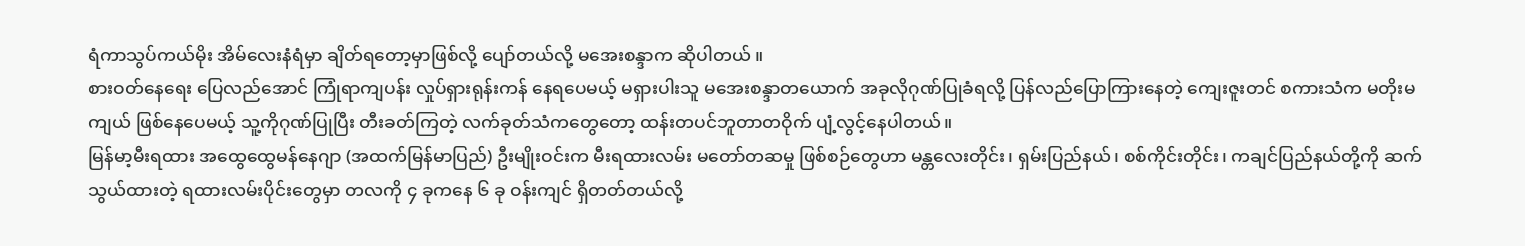ရံကာသွပ်ကယ်မိုး အိမ်လေးနံရံမှာ ချိတ်ရတော့မှာဖြစ်လို့ ပျော်တယ်လို့ မအေးစန္ဒာက ဆိုပါတယ် ။
စားဝတ်နေရေး ပြေလည်အောင် ကြုံရာကျပန်း လှုပ်ရှားရုန်းကန် နေရပေမယ့် မရှားပါးသူ မအေးစန္ဒာတယောက် အခုလိုဂုဏ်ပြုခံရလို့ ပြန်လည်ပြောကြားနေတဲ့ ကျေးဇူးတင် စကားသံက မတိုးမကျယ် ဖြစ်နေပေမယ့် သူ့ကိုဂုဏ်ပြုပြီး တီးခတ်ကြတဲ့ လက်ခုတ်သံကတွေတော့ ထန်းတပင်ဘူတာတဝိုက် ပျံ့လွင့်နေပါတယ်။
မြန်မာ့မီးရထား အထွေထွေမန်နေဂျာ (အထက်မြန်မာပြည်) ဦးမျိုးဝင်းက မီးရထားလမ်း မတော်တဆမှု ဖြစ်စဉ်တွေဟာ မန္တလေးတိုင်း၊ ရှမ်းပြည်နယ်၊ စစ်ကိုင်းတိုင်း၊ ကချင်ပြည်နယ်တို့ကို ဆက်သွယ်ထားတဲ့ ရထားလမ်းပိုင်းတွေမှာ တလကို ၄ ခုကနေ ၆ ခု ဝန်းကျင် ရှိတတ်တယ်လို့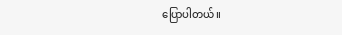ပြောပါတယ်။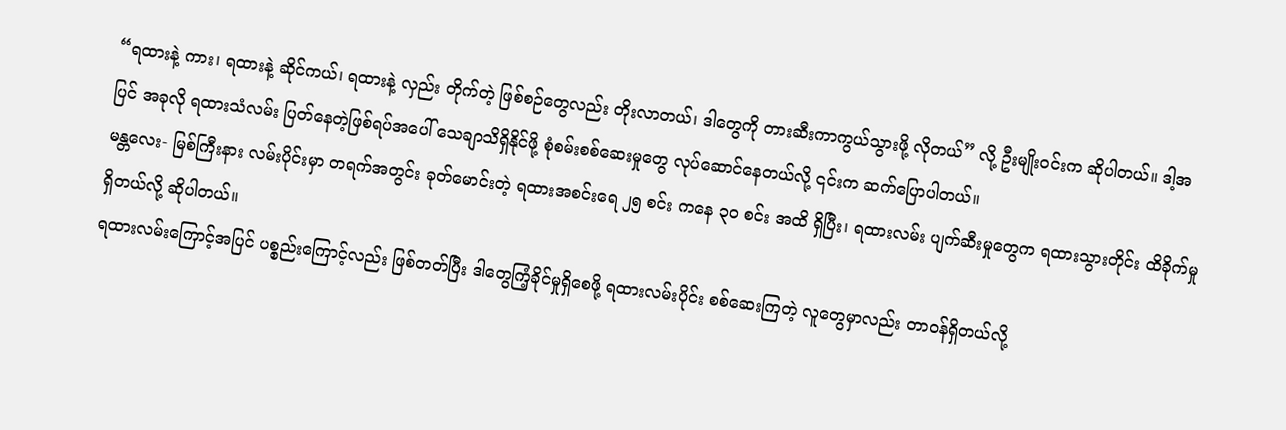“ရထားနဲ့ ကား၊ ရထားနဲ့ ဆိုင်ကယ်၊ ရထားနဲ့ လှည်း တိုက်တဲ့ ဖြစ်စဉ်တွေလည်း တိုးလာတယ်၊ ဒါတွေကို တားဆီးကာကွယ်သွားဖို့ လိုတယ်” လို့ ဦးမျိုးဝင်းက ဆိုပါတယ်။ ဒါ့အပြင် အခုလို ရထားသံလမ်း ပြတ်နေတဲ့ဖြစ်ရပ်အပေါ် သေချာသိရှိနိုင်ဖို့ စုံစမ်းစစ်ဆေးမှုတွေ လုပ်ဆောင်နေတယ်လို့ ၎င်းက ဆက်ပြောပါတယ်။
မန္တလေး- မြစ်ကြီးနား လမ်းပိုင်းမှာ တရက်အတွင်း ခုတ်မောင်းတဲ့ ရထားအစင်းရေ ၂၅ စင်း ကနေ ၃၀ စင်း အထိ ရှိပြီး၊ ရထားလမ်း ပျက်ဆီးမှုတွေက ရထားသွားတိုင်း ထိခိုက်မှုရှိတယ်လို့ ဆိုပါတယ်။
ရထားလမ်းကြောင့်အပြင် ပစ္စည်းကြောင့်လည်း ဖြစ်တတ်ပြီး ဒါတွေကြံ့ခိုင်မှုရှိစေဖို့ ရထားလမ်းပိုင်း စစ်ဆေးကြတဲ့ လူတွေမှာလည်း တာဝန်ရှိတယ်လို့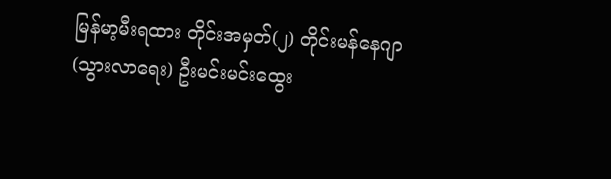မြန်မာ့မီးရထား တိုင်းအမှတ်(၂) တိုင်းမန်နေဂျာ (သွားလာရေး) ဦးမင်းမင်းထွေး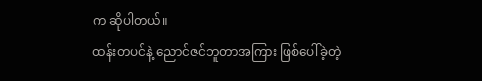က ဆိုပါတယ်။
ထန်းတပင်နဲ့ ညောင်ဇင်ဘူတာအကြား ဖြစ်ပေါ်ခဲ့တဲ့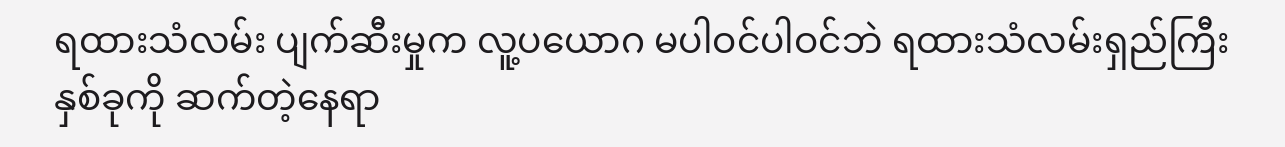ရထားသံလမ်း ပျက်ဆီးမှုက လူ့ပယောဂ မပါဝင်ပါဝင်ဘဲ ရထားသံလမ်းရှည်ကြီး နှစ်ခုကို ဆက်တဲ့နေရာ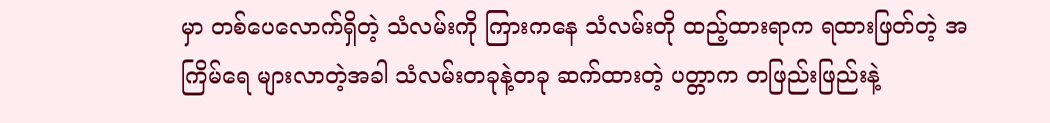မှာ တစ်ပေလောက်ရှိတဲ့ သံလမ်းကို ကြားကနေ သံလမ်းတို ထည့်ထားရာက ရထားဖြတ်တဲ့ အကြိမ်ရေ များလာတဲ့အခါ သံလမ်းတခုနဲ့တခု ဆက်ထားတဲ့ ပတ္တာက တဖြည်းဖြည်းနဲ့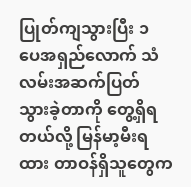ပြုတ်ကျသွားပြီး ၁ ပေအရှည်လောက် သံလမ်းအဆက်ပြတ် သွားခဲ့တာကို တွေ့ရှိရတယ်လို့ မြန်မာ့မီးရထား တာဝန်ရှိသူတွေက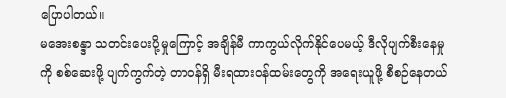ပြောပါတယ်။
မအေးစန္ဒာ သတင်းပေးပို့မှုကြောင့် အချိန်မီ ကာကွယ်လိုက်နိုင်ပေမယ့် ဒီလိုပျက်စီးနေမှုကို စစ်ဆေးဖို့ ပျက်ကွက်တဲ့ တာဝန်ရှိ မီးရထားဝန်ထမ်းတွေကို အရေးယူဖို့ စီစဉ်နေတယ်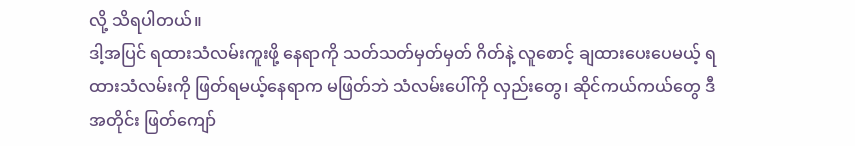လို့ သိရပါတယ်။
ဒါ့အပြင် ရထားသံလမ်းကူးဖို့ နေရာကို သတ်သတ်မှတ်မှတ် ဂိတ်နဲ့ လူစောင့် ချထားပေးပေမယ့် ရထားသံလမ်းကို ဖြတ်ရမယ့်နေရာက မဖြတ်ဘဲ သံလမ်းပေါ်ကို လှည်းတွေ၊ ဆိုင်ကယ်ကယ်တွေ ဒီအတိုင်း ဖြတ်ကျော်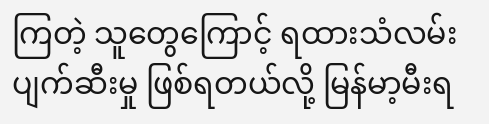ကြတဲ့ သူတွေကြောင့် ရထားသံလမ်း ပျက်ဆီးမှု ဖြစ်ရတယ်လို့ မြန်မာ့မီးရ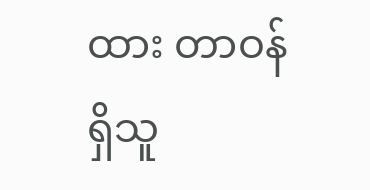ထား တာဝန်ရှိသူ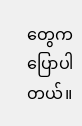တွေက ပြောပါတယ်။